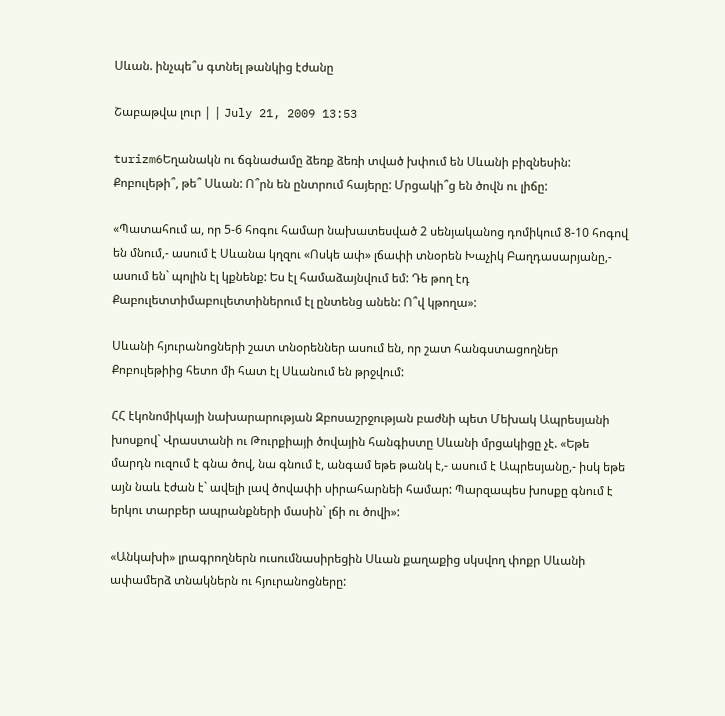Սևան. ինչպե՞ս գտնել թանկից էժանը

Շաբաթվա լուր | | July 21, 2009 13:53

turizm6Եղանակն ու ճգնաժամը ձեռք ձեռի տված խփում են Սևանի բիզնեսին: Քոբուլեթի՞, թե՞ Սևան: Ո՞րն են ընտրում հայերը: Մրցակի՞ց են ծովն ու լիճը:

«Պատահում ա, որ 5-6 հոգու համար նախատեսված 2 սենյականոց դոմիկում 8-10 հոգով են մնում,- ասում է Սևանա կղզու «Ոսկե ափ» լճափի տնօրեն Խաչիկ Բաղդասարյանը,- ասում են` պոլին էլ կքնենք: Ես էլ համաձայնվում եմ: Դե թող էդ Քաբուլետտիմաբուլետտիներում էլ ընտենց անեն: Ո՞վ կթողա»:

Սևանի հյուրանոցների շատ տնօրեններ ասում են, որ շատ հանգստացողներ Քոբուլեթիից հետո մի հատ էլ Սևանում են թրջվում:

ՀՀ էկոնոմիկայի նախարարության Զբոսաշրջության բաժնի պետ Մեխակ Ապրեսյանի խոսքով` Վրաստանի ու Թուրքիայի ծովային հանգիստը Սևանի մրցակիցը չէ. «Եթե մարդն ուզում է գնա ծով, նա գնում է, անգամ եթե թանկ է,- ասում է Ապրեսյանը,- իսկ եթե այն նաև էժան է` ավելի լավ ծովափի սիրահարնեի համար: Պարզապես խոսքը գնում է երկու տարբեր ապրանքների մասին` լճի ու ծովի»:

«Անկախի» լրագրողներն ուսումնասիրեցին Սևան քաղաքից սկսվող փոքր Սևանի ափամերձ տնակներն ու հյուրանոցները: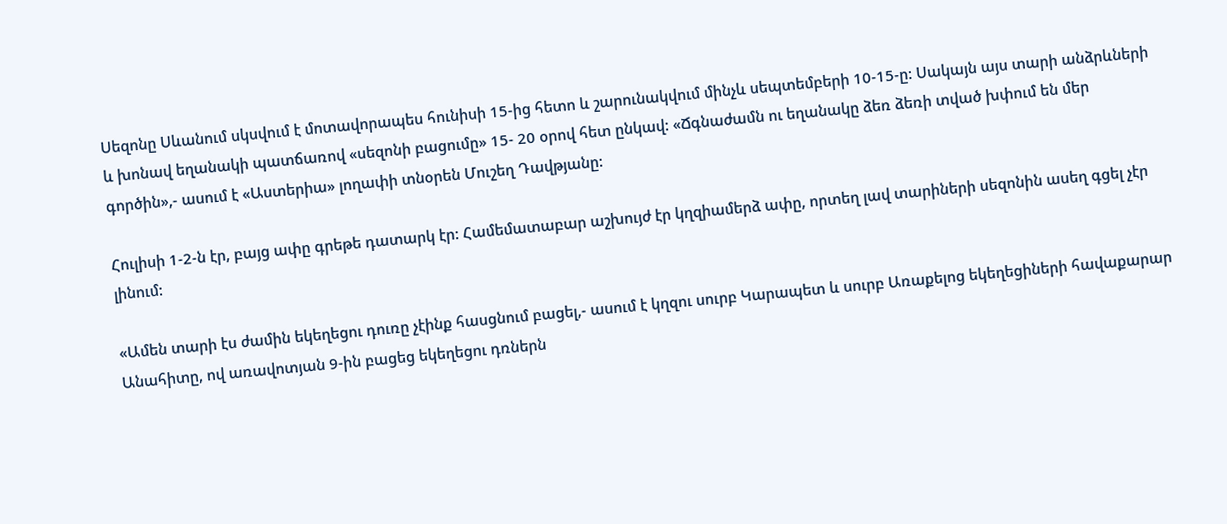Սեզոնը Սևանում սկսվում է մոտավորապես հունիսի 15-ից հետո և շարունակվում մինչև սեպտեմբերի 10-15-ը: Սակայն այս տարի անձրևների և խոնավ եղանակի պատճառով «սեզոնի բացումը» 15- 20 օրով հետ ընկավ: «Ճգնաժամն ու եղանակը ձեռ ձեռի տված խփում են մեր գործին»,- ասում է «Աստերիա» լողափի տնօրեն Մուշեղ Դավթյանը:

Հուլիսի 1-2-ն էր, բայց ափը գրեթե դատարկ էր: Համեմատաբար աշխույժ էր կղզիամերձ ափը, որտեղ լավ տարիների սեզոնին ասեղ գցել չէր լինում:

«Ամեն տարի էս ժամին եկեղեցու դուռը չէինք հասցնում բացել,- ասում է կղզու սուրբ Կարապետ և սուրբ Առաքելոց եկեղեցիների հավաքարար Անահիտը, ով առավոտյան 9-ին բացեց եկեղեցու դռներն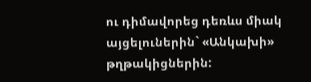ու դիմավորեց դեռևս միակ այցելուներին` «Անկախի» թղթակիցներին: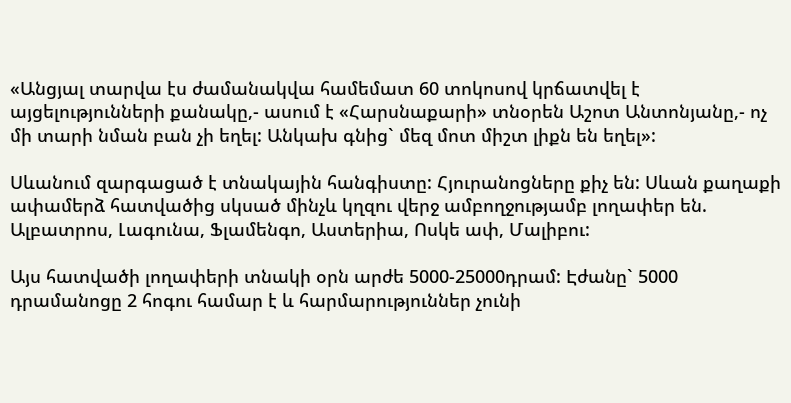«Անցյալ տարվա էս ժամանակվա համեմատ 60 տոկոսով կրճատվել է այցելությունների քանակը,- ասում է «Հարսնաքարի» տնօրեն Աշոտ Անտոնյանը,- ոչ մի տարի նման բան չի եղել: Անկախ գնից` մեզ մոտ միշտ լիքն են եղել»:

Սևանում զարգացած է տնակային հանգիստը: Հյուրանոցները քիչ են: Սևան քաղաքի ափամերձ հատվածից սկսած մինչև կղզու վերջ ամբողջությամբ լողափեր են. Ալբատրոս, Լագունա, Ֆլամենգո, Աստերիա, Ոսկե ափ, Մալիբու:

Այս հատվածի լողափերի տնակի օրն արժե 5000-25000դրամ: Էժանը` 5000 դրամանոցը 2 հոգու համար է և հարմարություններ չունի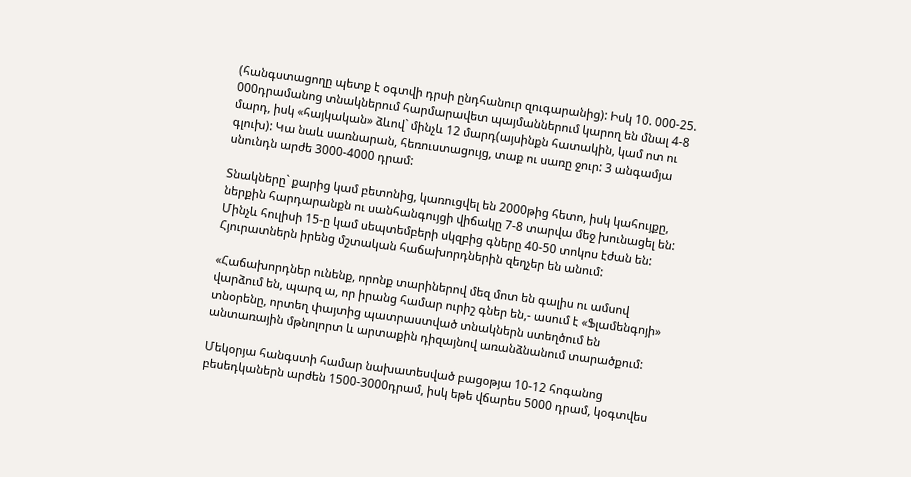(հանգստացողը պետք է օգտվի դրսի ընդհանուր զուգարանից): Իսկ 10. 000-25. 000դրամանոց տնակներում հարմարավետ պայմաններում կարող են մնալ 4-8 մարդ, իսկ «հայկական» ձևով` մինչև 12 մարդ(այսինքն հատակին, կամ ոտ ու գլուխ): Կա նաև սառնարան, հեռուստացույց, տաք ու սառը ջուր: 3 անգամյա սնունդն արժե 3000-4000 դրամ:

Տնակները` քարից կամ բետոնից, կառուցվել են 2000թից հետո, իսկ կահույքը, ներքին հարդարանքն ու սանհանգույցի վիճակը 7-8 տարվա մեջ խունացել են: Մինչև հուլիսի 15-ը կամ սեպտեմբերի սկզբից գները 40-50 տոկոս էժան են: Հյուրատներն իրենց մշտական հաճախորդներին զեղչեր են անում:

«Հաճախորդներ ունենք, որոնք տարիներով մեզ մոտ են գալիս ու ամսով վարձում են, պարզ ա, որ իրանց համար ուրիշ գներ են,- ասում է «Ֆլամենգոյի» տնօրենը, որտեղ փայտից պատրաստված տնակներն ստեղծում են անտառային մթնոլորտ և արտաքին դիզայնով առանձնանում տարածքում:

Մեկօրյա հանգստի համար նախատեսված բացօթյա 10-12 հոգանոց բեսեդկաներն արժեն 1500-3000դրամ, իսկ եթե վճարես 5000 դրամ, կօգտվես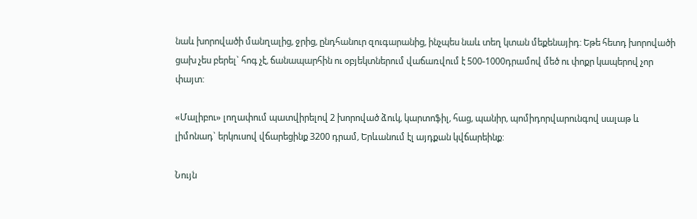նաև խորովածի մանղալից, ջրից, ընդհանուր զուգարանից, ինչպես նաև տեղ կտան մեքենայիդ: Եթե հետդ խորովածի ցախ չես բերել` հոգ չէ, ճանապարհին ու օբյեկտներում վաճառվում է 500-1000դրամով մեծ ու փոքր կապերով չոր փայտ:

«Մալիբու» լողափում պատվիրելով 2 խորոված ձուկ, կարտոֆիլ, հաց, պանիր, պոմիդորվարունգով սալաթ և լիմոնադ` երկուսով վճարեցինք 3200 դրամ, Երևանում էլ այդքան կվճարեինք:

Նույն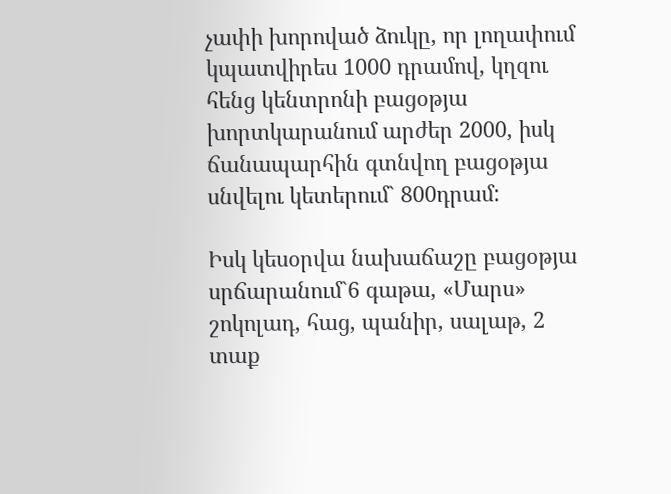չափի խորոված ձուկը, որ լողափում կպատվիրես 1000 դրամով, կղզու հենց կենտրոնի բացօթյա խորտկարանում արժեր 2000, իսկ ճանապարհին գտնվող բացօթյա սնվելու կետերում` 800դրամ:

Իսկ կեսօրվա նախաճաշը բացօթյա սրճարանում`6 գաթա, «Մարս» շոկոլադ, հաց, պանիր, սալաթ, 2 տաք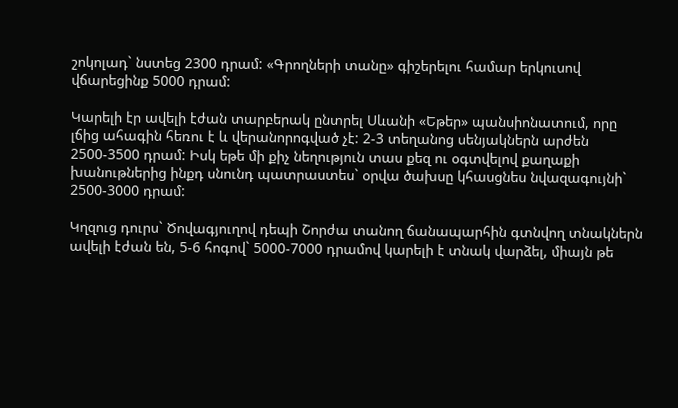շոկոլադ` նստեց 2300 դրամ: «Գրողների տանը» գիշերելու համար երկուսով վճարեցինք 5000 դրամ:

Կարելի էր ավելի էժան տարբերակ ընտրել Սևանի «Եթեր» պանսիոնատում, որը լճից ահագին հեռու է և վերանորոգված չէ: 2-3 տեղանոց սենյակներն արժեն 2500-3500 դրամ: Իսկ եթե մի քիչ նեղություն տաս քեզ ու օգտվելով քաղաքի խանութներից ինքդ սնունդ պատրաստես` օրվա ծախսը կհասցնես նվազագույնի` 2500-3000 դրամ:

Կղզուց դուրս` Ծովագյուղով դեպի Շորժա տանող ճանապարհին գտնվող տնակներն ավելի էժան են, 5-6 հոգով` 5000-7000 դրամով կարելի է տնակ վարձել, միայն թե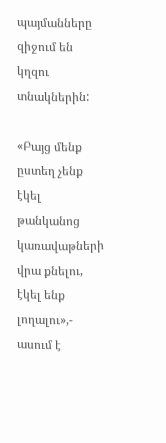պայմանները զիջում են կղզու տնակներին:

«Բայց մենք ըստեղ չենք էկել թանկանոց կառավաթների վրա քնելու, էկել ենք լողալու»,- ասում է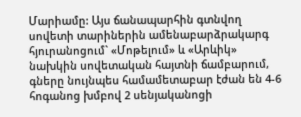Մարիամը: Այս ճանապարհին գտնվող սովետի տարիներին ամենաբարձրակարգ հյուրանոցում` «Մոթելում» և «Արևիկ» նախկին սովետական հայտնի ճամբարում, գները նույնպես համամետաբար էժան են 4-6 հոգանոց խմբով 2 սենյականոցի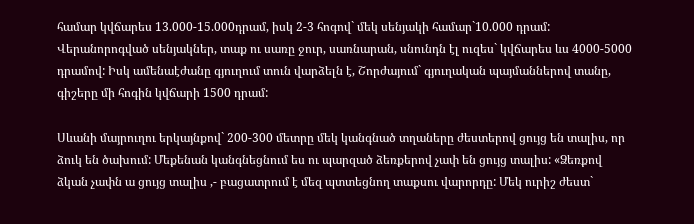համար կվճարես 13.000-15.000դրամ, իսկ 2-3 հոգով` մեկ սենյակի համար`10.000 դրամ: Վերանորոգված սենյակներ, տաք ու սառը ջուր, սառնարան, սնունդն էլ ուզես` կվճարես ևս 4000-5000 դրամով: Իսկ ամենաէժանը գյուղում տուն վարձելն է, Շորժայում` գյուղական պայմաններով տանը, գիշերը մի հոգին կվճարի 1500 դրամ:

Սևանի մայրուղու երկայնքով` 200-300 մետրը մեկ կանգնած տղաները ժեստերով ցույց են տալիս, որ ձուկ են ծախում: Մեքենան կանգնեցնում ես ու պարզած ձեռքերով չափ են ցույց տալիս: «Ձեռքով ձկան չափն ա ցույց տալիս ,- բացատրում է մեզ պտտեցնող տաքսու վարորդը: Մեկ ուրիշ ժեստ`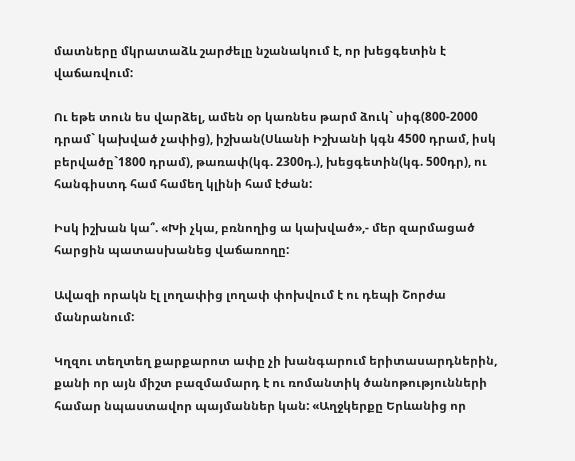մատները մկրատաձև շարժելը նշանակում է, որ խեցգետին է վաճառվում:

Ու եթե տուն ես վարձել, ամեն օր կառնես թարմ ձուկ` սիգ(800-2000 դրամ` կախված չափից), իշխան(Սևանի Իշխանի կգն 4500 դրամ, իսկ բերվածը`1800 դրամ), թառափ(կգ. 2300դ.), խեցգետին(կգ. 500դր), ու հանգիստդ համ համեղ կլինի համ էժան:

Իսկ իշխան կա՞. «Խի չկա, բռնողից ա կախված»,- մեր զարմացած հարցին պատասխանեց վաճառողը:

Ավազի որակն էլ լողափից լողափ փոխվում է ու դեպի Շորժա մանրանում:

Կղզու տեղտեղ քարքարոտ ափը չի խանգարում երիտասարդներին, քանի որ այն միշտ բազմամարդ է ու ռոմանտիկ ծանոթությունների համար նպաստավոր պայմաններ կան: «Աղջկերքը Երևանից որ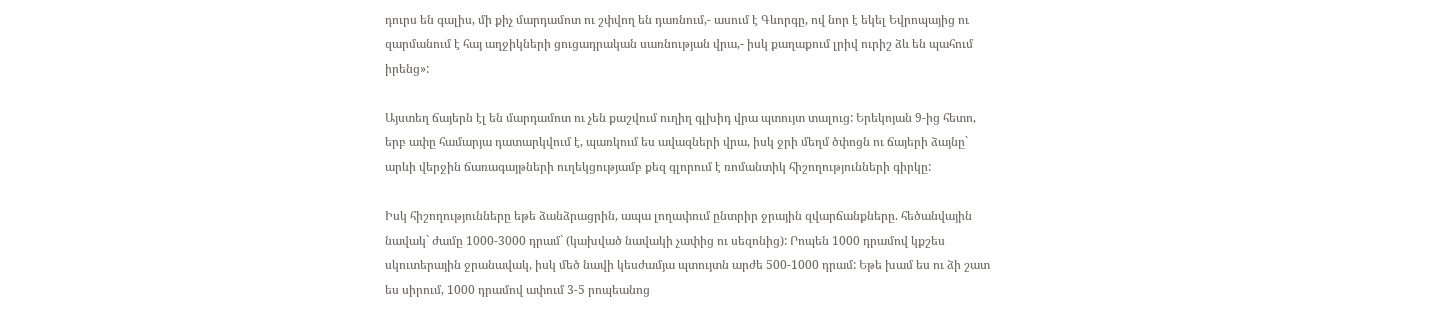դուրս են գալիս, մի քիչ մարդամոտ ու շփվող են դառնում,- ասում է Գևորգը, ով նոր է եկել Եվրոպայից ու զարմանում է հայ աղջիկների ցուցադրական սառնության վրա,- իսկ քաղաքում լրիվ ուրիշ ձև են պահում իրենց»:

Այստեղ ճայերն էլ են մարդամոտ ու չեն քաշվում ուղիղ գլխիդ վրա պտույտ տալուց: Երեկոյան 9-ից հետո, երբ ափը համարյա դատարկվում է, պառկում ես ավազների վրա, իսկ ջրի մեղմ ծփոցն ու ճայերի ձայնը` արևի վերջին ճառագայթների ուղեկցությամբ քեզ գլորում է ռոմանտիկ հիշողությունների գիրկը:

Իսկ հիշողությունները եթե ձանձրացրին, ապա լողափում ընտրիր ջրային զվարճանքները. հեծանվային նավակ` ժամը 1000-3000 դրամ` (կախված նավակի չափից ու սեզոնից): Րոպեն 1000 դրամով կքշես սկուտերային ջրանավակ, իսկ մեծ նավի կեսժամյա պտույտն արժե 500-1000 դրամ: Եթե խամ ես ու ձի շատ ես սիրում, 1000 դրամով ափում 3-5 րոպեանոց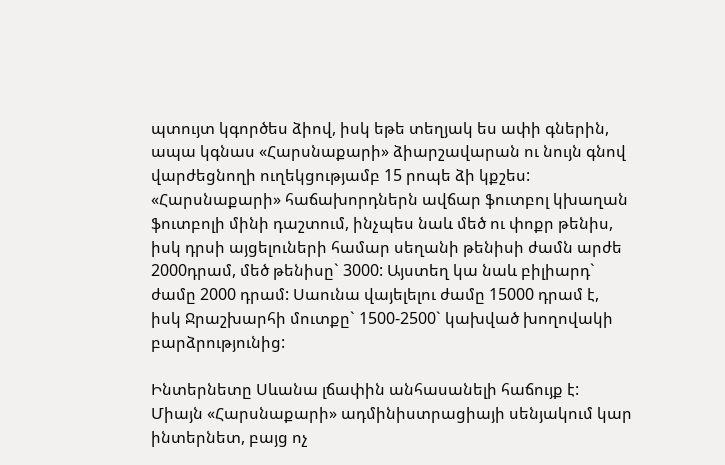պտույտ կգործես ձիով, իսկ եթե տեղյակ ես ափի գներին, ապա կգնաս «Հարսնաքարի» ձիարշավարան ու նույն գնով վարժեցնողի ուղեկցությամբ 15 րոպե ձի կքշես: «Հարսնաքարի» հաճախորդներն ավճար ֆուտբոլ կխաղան ֆուտբոլի մինի դաշտում, ինչպես նաև մեծ ու փոքր թենիս, իսկ դրսի այցելուների համար սեղանի թենիսի ժամն արժե 2000դրամ, մեծ թենիսը` 3000: Այստեղ կա նաև բիլիարդ` ժամը 2000 դրամ: Սաունա վայելելու ժամը 15000 դրամ է, իսկ Ջրաշխարհի մուտքը` 1500-2500` կախված խողովակի բարձրությունից:

Ինտերնետը Սևանա լճափին անհասանելի հաճույք է: Միայն «Հարսնաքարի» ադմինիստրացիայի սենյակում կար ինտերնետ, բայց ոչ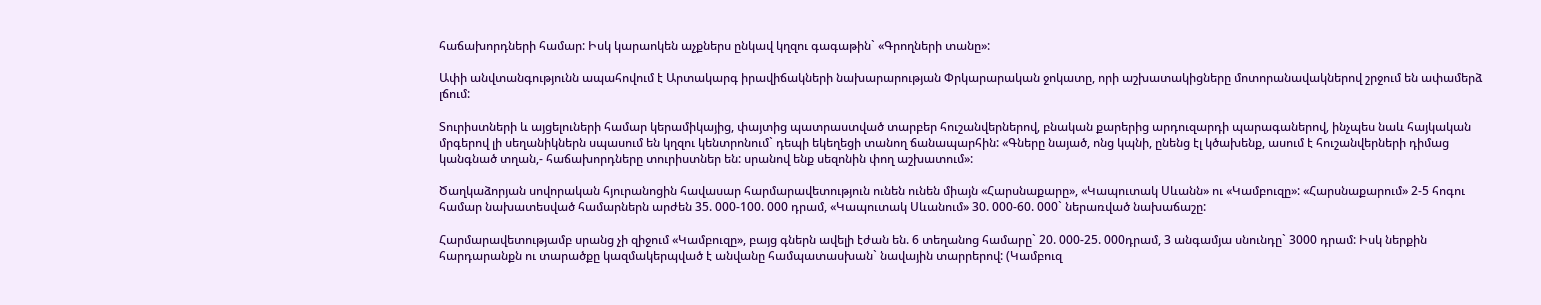հաճախորդների համար: Իսկ կարաոկեն աչքներս ընկավ կղզու գագաթին` «Գրողների տանը»:

Ափի անվտանգությունն ապահովում է Արտակարգ իրավիճակների նախարարության Փրկարարական ջոկատը, որի աշխատակիցները մոտորանավակներով շրջում են ափամերձ լճում:

Տուրիստների և այցելուների համար կերամիկայից, փայտից պատրաստված տարբեր հուշանվերներով, բնական քարերից արդուզարդի պարագաներով, ինչպես նաև հայկական մրգերով լի սեղանիկներն սպասում են կղզու կենտրոնում` դեպի եկեղեցի տանող ճանապարհին: «Գները նայած, ոնց կպնի, ընենց էլ կծախենք, ասում է հուշանվերների դիմաց կանգնած տղան,- հաճախորդները տուրիստներ են: սրանով ենք սեզոնին փող աշխատում»:

Ծաղկաձորյան սովորական հյուրանոցին հավասար հարմարավետություն ունեն ունեն միայն «Հարսնաքարը», «Կապուտակ Սևանն» ու «Կամբուզը»: «Հարսնաքարում» 2-5 հոգու համար նախատեսված համարներն արժեն 35. 000-100. 000 դրամ, «Կապուտակ Սևանում» 30. 000-60. 000` ներառված նախաճաշը:

Հարմարավետությամբ սրանց չի զիջում «Կամբուզը», բայց գներն ավելի էժան են. 6 տեղանոց համարը` 20. 000-25. 000դրամ, 3 անգամյա սնունդը` 3000 դրամ: Իսկ ներքին հարդարանքն ու տարածքը կազմակերպված է անվանը համպատասխան` նավային տարրերով: (Կամբուզ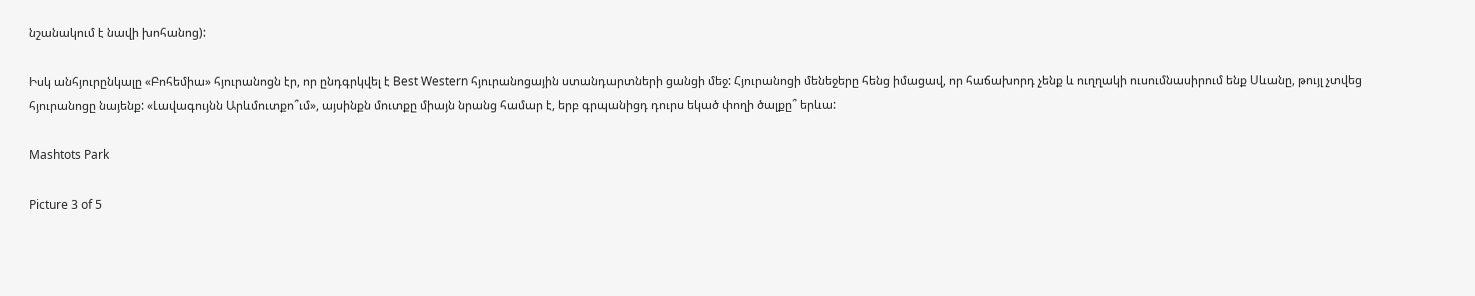նշանակում է նավի խոհանոց):

Իսկ անհյուրընկալը «Բոհեմիա» հյուրանոցն էր, որ ընդգրկվել է Best Western հյուրանոցային ստանդարտների ցանցի մեջ: Հյուրանոցի մենեջերը հենց իմացավ, որ հաճախորդ չենք և ուղղակի ուսումնասիրում ենք Սևանը, թույլ չտվեց հյուրանոցը նայենք: «Լավագույնն Արևմուտքո՞ւմ», այսինքն մուտքը միայն նրանց համար է, երբ գրպանիցդ դուրս եկած փողի ծալքը՞ երևա:

Mashtots Park

Picture 3 of 5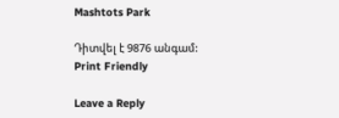Mashtots Park

Դիտվել է 9876 անգամ:
Print Friendly

Leave a Reply